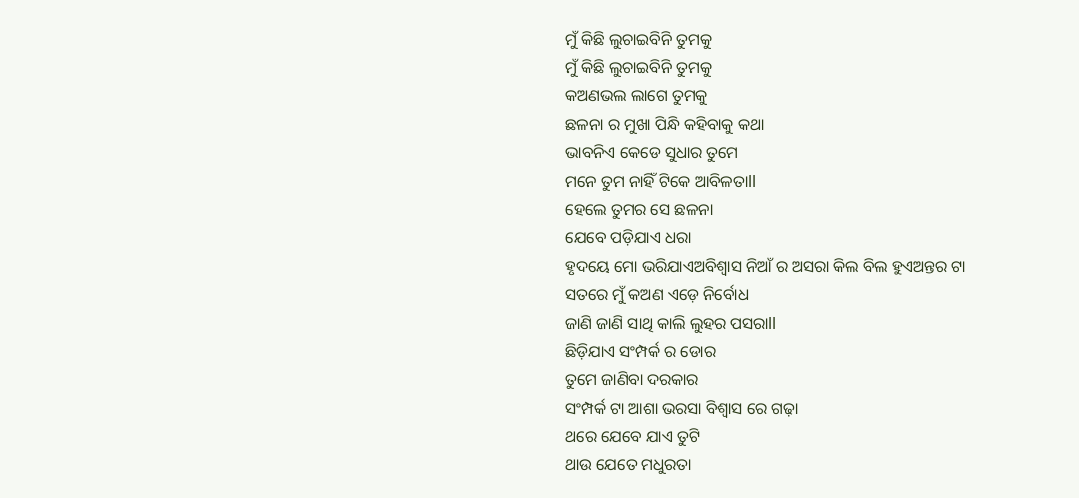ମୁଁ କିଛି ଲୁଚାଇବିନି ତୁମକୁ
ମୁଁ କିଛି ଲୁଚାଇବିନି ତୁମକୁ
କଅଣଭଲ ଲାଗେ ତୁମକୁ
ଛଳନା ର ମୁଖା ପିନ୍ଧି କହିବାକୁ କଥା
ଭାବନିଏ କେଡେ ସୁଧାର ତୁମେ
ମନେ ତୁମ ନାହିଁ ଟିକେ ଆବିଳତାll
ହେଲେ ତୁମର ସେ ଛଳନା
ଯେବେ ପଡ଼ିଯାଏ ଧରା
ହୃଦୟେ ମୋ ଭରିଯାଏଅବିଶ୍ୱାସ ନିଆଁ ର ଅସରା କିଲ ବିଲ ହୁଏଅନ୍ତର ଟା
ସତରେ ମୁଁ କଅଣ ଏଡ଼େ ନିର୍ବୋଧ
ଜାଣି ଜାଣି ସାଥି କାଲି ଲୁହର ପସରାll
ଛିଡ଼ିଯାଏ ସଂମ୍ପର୍କ ର ଡୋର
ତୁମେ ଜାଣିବା ଦରକାର
ସଂମ୍ପର୍କ ଟା ଆଶା ଭରସା ବିଶ୍ୱାସ ରେ ଗଢ଼ା
ଥରେ ଯେବେ ଯାଏ ତୁଟି
ଥାଉ ଯେତେ ମଧୁରତା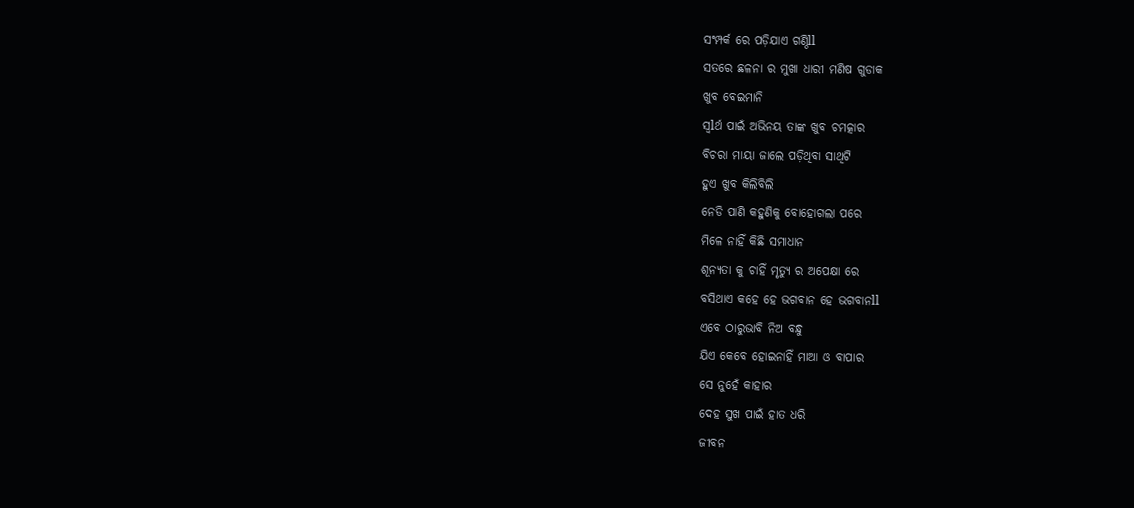ସଂମ୍ପର୍କ ରେ ପଡ଼ିଯାଏ ଗଣ୍ଠିll
ସତରେ ଛଳନା ର ମୁଖା ଧାରୀ ମଣିଷ ଗୁଡାକ
ଖୁବ ବେଇମାନି
ସ୍ୱlର୍ଥ ପାଇଁ ଅଭିନୟ ତାଙ୍କ ଖୁବ ଚମତ୍କାର
ବିଚରା ମାୟା ଜାଲେ ପଡ଼ିଥିବା ସାଥିଟି
ହୁଏ ଖୁବ କିଲିବିଲି
ନେଡି ପାଣି କହୁଣିକୁ ବୋହୋଗଲା ପରେ
ମିଳେ ନାହିଁ କିଛି ସମାଧାନ
ଶୂନ୍ୟତା କୁ ଚାହିଁ ମୃତ୍ୟୁ ର ଅପେକ୍ଷା ରେ
ବସିଥାଏ କହେ ହେ ଭଗବାନ ହେ ଭଗବାନll
ଏବେ ଠାରୁଭାବି ନିଅ ବନ୍ଧୁ
ଯିଏ କେବେ ହୋଇନାହିଁ ମାଆ ଓ ବାପାର
ସେ ନୁହେଁ କାହାର
ଦେହ ସୁଖ ପାଇଁ ହାତ ଧରି
ଜୀବନ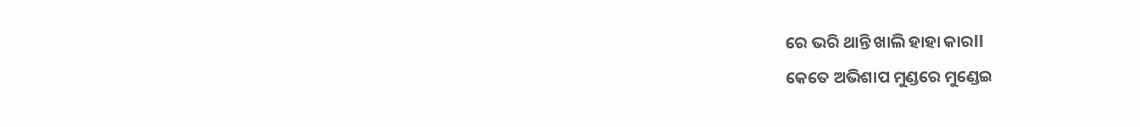ରେ ଭରି ଥାନ୍ତି ଖାଲି ହାହା କାରll
କେତେ ଅଭିଶାପ ମୁଣ୍ଡରେ ମୁଣ୍ଡେଇ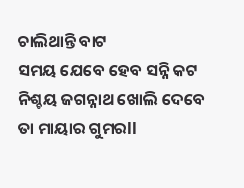ଚାଲିଥାନ୍ତି ବାଟ
ସମୟ ଯେବେ ହେବ ସନ୍ନି କଟ
ନିଶ୍ଚୟ ଜଗନ୍ନାଥ ଖୋଲି ଦେବେ
ତା ମାୟାର ଗୁମରll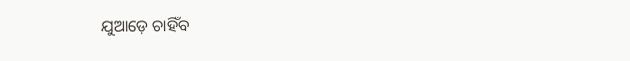ଯୁଆଡ଼େ ଚାହିଁବ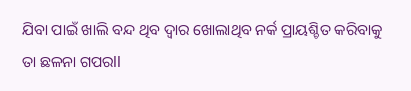ଯିବା ପାଇଁ ଖାଲି ବନ୍ଦ ଥିବ ଦ୍ୱାର ଖୋଲାଥିବ ନର୍କ ପ୍ରାୟଶ୍ଚିତ କରିବାକୁ
ତା ଛଳନା ଗପରll